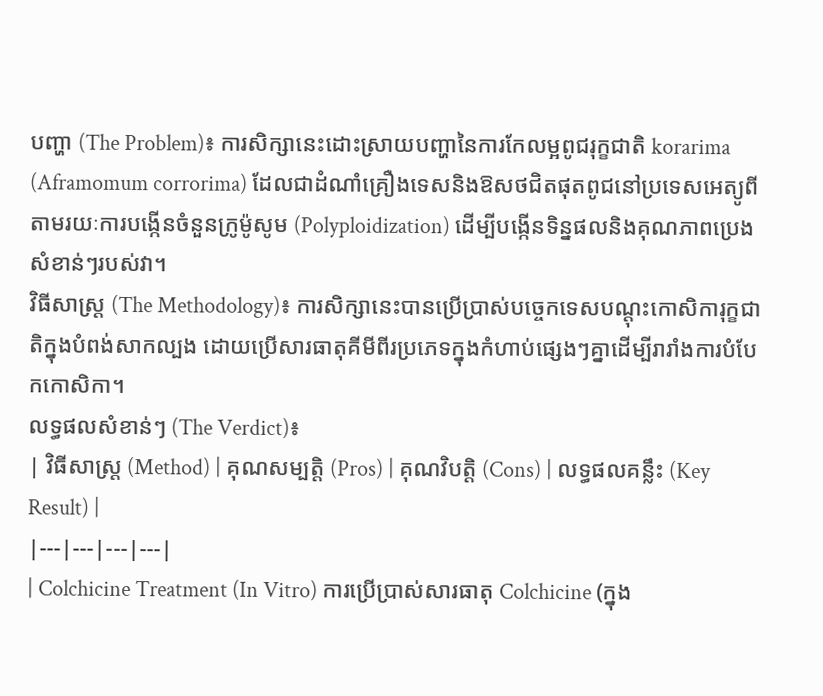បញ្ហា (The Problem)៖ ការសិក្សានេះដោះស្រាយបញ្ហានៃការកែលម្អពូជរុក្ខជាតិ korarima (Aframomum corrorima) ដែលជាដំណាំគ្រឿងទេសនិងឱសថជិតផុតពូជនៅប្រទេសអេត្យូពី តាមរយៈការបង្កើនចំនួនក្រូម៉ូសូម (Polyploidization) ដើម្បីបង្កើនទិន្នផលនិងគុណភាពប្រេងសំខាន់ៗរបស់វា។
វិធីសាស្ត្រ (The Methodology)៖ ការសិក្សានេះបានប្រើប្រាស់បច្ចេកទេសបណ្តុះកោសិការុក្ខជាតិក្នុងបំពង់សាកល្បង ដោយប្រើសារធាតុគីមីពីរប្រភេទក្នុងកំហាប់ផ្សេងៗគ្នាដើម្បីរារាំងការបំបែកកោសិកា។
លទ្ធផលសំខាន់ៗ (The Verdict)៖
| វិធីសាស្ត្រ (Method) | គុណសម្បត្តិ (Pros) | គុណវិបត្តិ (Cons) | លទ្ធផលគន្លឹះ (Key Result) |
|---|---|---|---|
| Colchicine Treatment (In Vitro) ការប្រើប្រាស់សារធាតុ Colchicine (ក្នុង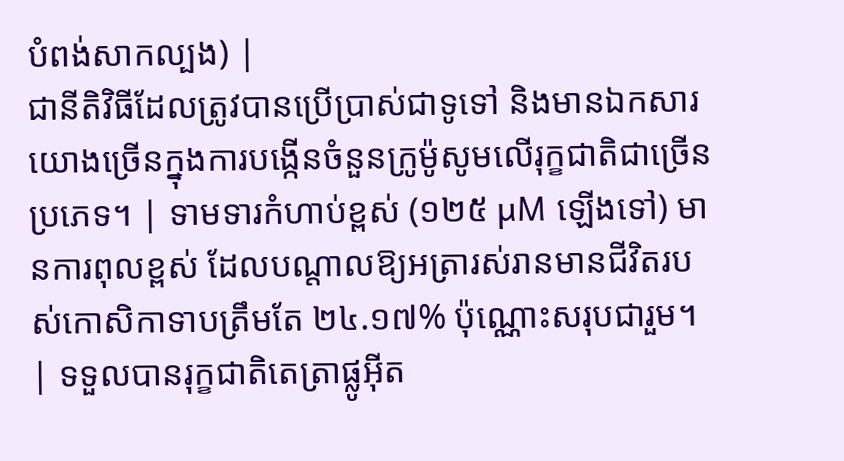បំពង់សាកល្បង) |
ជានីតិវិធីដែលត្រូវបានប្រើប្រាស់ជាទូទៅ និងមានឯកសារយោងច្រើនក្នុងការបង្កើនចំនួនក្រូម៉ូសូមលើរុក្ខជាតិជាច្រើនប្រភេទ។ | ទាមទារកំហាប់ខ្ពស់ (១២៥ µM ឡើងទៅ) មានការពុលខ្ពស់ ដែលបណ្តាលឱ្យអត្រារស់រានមានជីវិតរបស់កោសិកាទាបត្រឹមតែ ២៤.១៧% ប៉ុណ្ណោះសរុបជារួម។ | ទទួលបានរុក្ខជាតិតេត្រាផ្លូអ៊ីត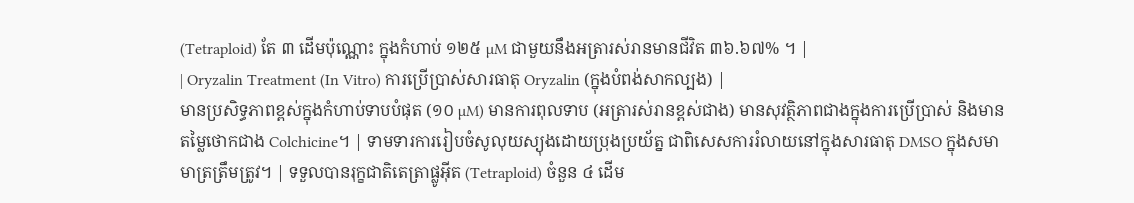(Tetraploid) តែ ៣ ដើមប៉ុណ្ណោះ ក្នុងកំហាប់ ១២៥ µM ជាមួយនឹងអត្រារស់រានមានជីវិត ៣៦.៦៧% ។ |
| Oryzalin Treatment (In Vitro) ការប្រើប្រាស់សារធាតុ Oryzalin (ក្នុងបំពង់សាកល្បង) |
មានប្រសិទ្ធភាពខ្ពស់ក្នុងកំហាប់ទាបបំផុត (១០ µM) មានការពុលទាប (អត្រារស់រានខ្ពស់ជាង) មានសុវត្ថិភាពជាងក្នុងការប្រើប្រាស់ និងមានតម្លៃថោកជាង Colchicine។ | ទាមទារការរៀបចំសូលុយស្យុងដោយប្រុងប្រយ័ត្ន ជាពិសេសការរំលាយនៅក្នុងសារធាតុ DMSO ក្នុងសមាមាត្រត្រឹមត្រូវ។ | ទទួលបានរុក្ខជាតិតេត្រាផ្លូអ៊ីត (Tetraploid) ចំនួន ៤ ដើម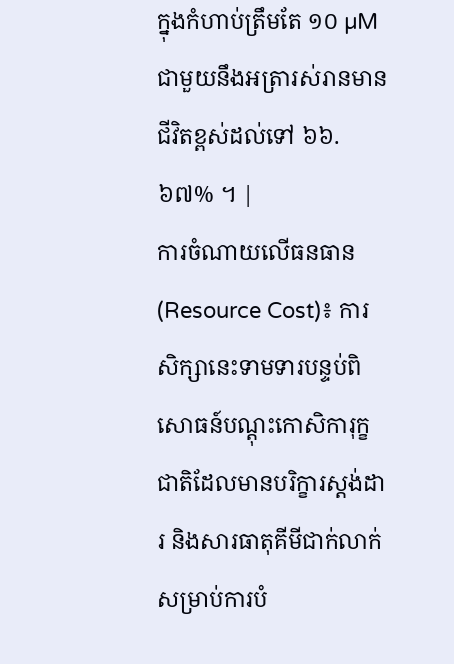ក្នុងកំហាប់ត្រឹមតែ ១០ µM ជាមួយនឹងអត្រារស់រានមានជីវិតខ្ពស់ដល់ទៅ ៦៦.៦៧% ។ |
ការចំណាយលើធនធាន (Resource Cost)៖ ការសិក្សានេះទាមទារបន្ទប់ពិសោធន៍បណ្តុះកោសិការុក្ខជាតិដែលមានបរិក្ខារស្តង់ដារ និងសារធាតុគីមីជាក់លាក់សម្រាប់ការបំ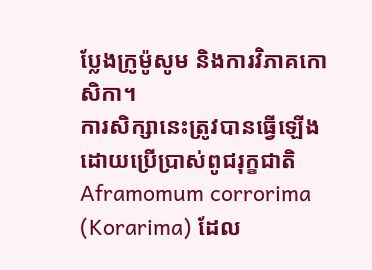ប្លែងក្រូម៉ូសូម និងការវិភាគកោសិកា។
ការសិក្សានេះត្រូវបានធ្វើឡើងដោយប្រើប្រាស់ពូជរុក្ខជាតិ Aframomum corrorima (Korarima) ដែល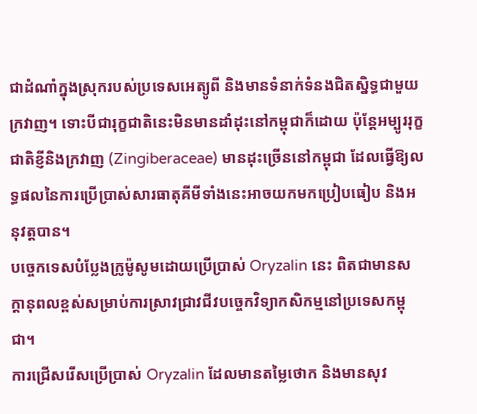ជាដំណាំក្នុងស្រុករបស់ប្រទេសអេត្យូពី និងមានទំនាក់ទំនងជិតស្និទ្ធជាមួយក្រវាញ។ ទោះបីជារុក្ខជាតិនេះមិនមានដាំដុះនៅកម្ពុជាក៏ដោយ ប៉ុន្តែអម្បូររុក្ខជាតិខ្ញីនិងក្រវាញ (Zingiberaceae) មានដុះច្រើននៅកម្ពុជា ដែលធ្វើឱ្យលទ្ធផលនៃការប្រើប្រាស់សារធាតុគីមីទាំងនេះអាចយកមកប្រៀបធៀប និងអនុវត្តបាន។
បច្ចេកទេសបំប្លែងក្រូម៉ូសូមដោយប្រើប្រាស់ Oryzalin នេះ ពិតជាមានសក្តានុពលខ្ពស់សម្រាប់ការស្រាវជ្រាវជីវបច្ចេកវិទ្យាកសិកម្មនៅប្រទេសកម្ពុជា។
ការជ្រើសរើសប្រើប្រាស់ Oryzalin ដែលមានតម្លៃថោក និងមានសុវ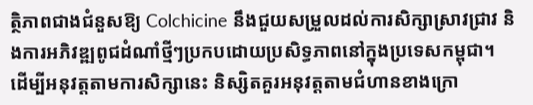ត្ថិភាពជាងជំនួសឱ្យ Colchicine នឹងជួយសម្រួលដល់ការសិក្សាស្រាវជ្រាវ និងការអភិវឌ្ឍពូជដំណាំថ្មីៗប្រកបដោយប្រសិទ្ធភាពនៅក្នុងប្រទេសកម្ពុជា។
ដើម្បីអនុវត្តតាមការសិក្សានេះ និស្សិតគួរអនុវត្តតាមជំហានខាងក្រោ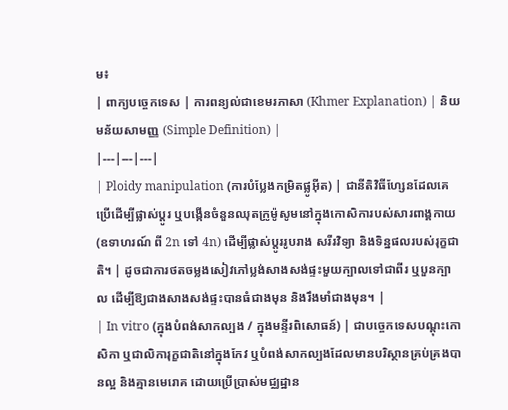ម៖
| ពាក្យបច្ចេកទេស | ការពន្យល់ជាខេមរភាសា (Khmer Explanation) | និយមន័យសាមញ្ញ (Simple Definition) |
|---|---|---|
| Ploidy manipulation (ការបំប្លែងកម្រិតផ្លូអ៊ីត) | ជានីតិវិធីហ្សែនដែលគេប្រើដើម្បីផ្លាស់ប្តូរ ឬបង្កើនចំនួនឈុតក្រូម៉ូសូមនៅក្នុងកោសិការបស់សារពាង្គកាយ (ឧទាហរណ៍ ពី 2n ទៅ 4n) ដើម្បីផ្លាស់ប្តូររូបរាង សរីរវិទ្យា និងទិន្នផលរបស់រុក្ខជាតិ។ | ដូចជាការថតចម្លងសៀវភៅប្លង់សាងសង់ផ្ទះមួយក្បាលទៅជាពីរ ឬបួនក្បាល ដើម្បីឱ្យជាងសាងសង់ផ្ទះបានធំជាងមុន និងរឹងមាំជាងមុន។ |
| In vitro (ក្នុងបំពង់សាកល្បង / ក្នុងមន្ទីរពិសោធន៍) | ជាបច្ចេកទេសបណ្តុះកោសិកា ឬជាលិការុក្ខជាតិនៅក្នុងកែវ ឬបំពង់សាកល្បងដែលមានបរិស្ថានគ្រប់គ្រងបានល្អ និងគ្មានមេរោគ ដោយប្រើប្រាស់មជ្ឈដ្ឋាន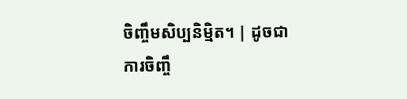ចិញ្ចឹមសិប្បនិម្មិត។ | ដូចជាការចិញ្ចឹ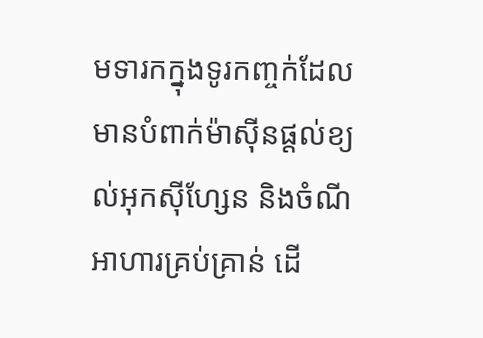មទារកក្នុងទូរកញ្ចក់ដែលមានបំពាក់ម៉ាស៊ីនផ្តល់ខ្យល់អុកស៊ីហ្សែន និងចំណីអាហារគ្រប់គ្រាន់ ដើ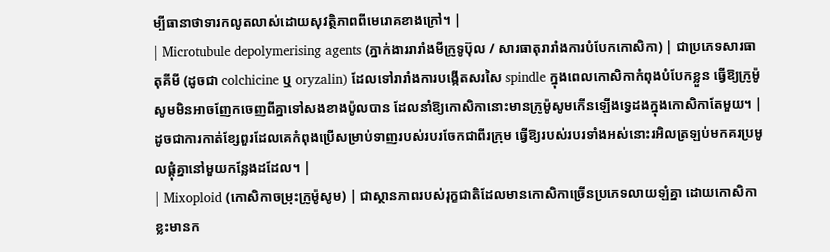ម្បីធានាថាទារកលូតលាស់ដោយសុវត្ថិភាពពីមេរោគខាងក្រៅ។ |
| Microtubule depolymerising agents (ភ្នាក់ងាររារាំងមីក្រូទូប៊ុល / សារធាតុរារាំងការបំបែកកោសិកា) | ជាប្រភេទសារធាតុគីមី (ដូចជា colchicine ឬ oryzalin) ដែលទៅរារាំងការបង្កើតសរសៃ spindle ក្នុងពេលកោសិកាកំពុងបំបែកខ្លួន ធ្វើឱ្យក្រូម៉ូសូមមិនអាចញែកចេញពីគ្នាទៅសងខាងប៉ូលបាន ដែលនាំឱ្យកោសិកានោះមានក្រូម៉ូសូមកើនឡើងទ្វេដងក្នុងកោសិកាតែមួយ។ | ដូចជាការកាត់ខ្សែពួរដែលគេកំពុងប្រើសម្រាប់ទាញរបស់របរចែកជាពីរក្រុម ធ្វើឱ្យរបស់របរទាំងអស់នោះរអិលត្រឡប់មកគរប្រមូលផ្តុំគ្នានៅមួយកន្លែងដដែល។ |
| Mixoploid (កោសិកាចម្រុះក្រូម៉ូសូម) | ជាស្ថានភាពរបស់រុក្ខជាតិដែលមានកោសិកាច្រើនប្រភេទលាយឡំគ្នា ដោយកោសិកាខ្លះមានក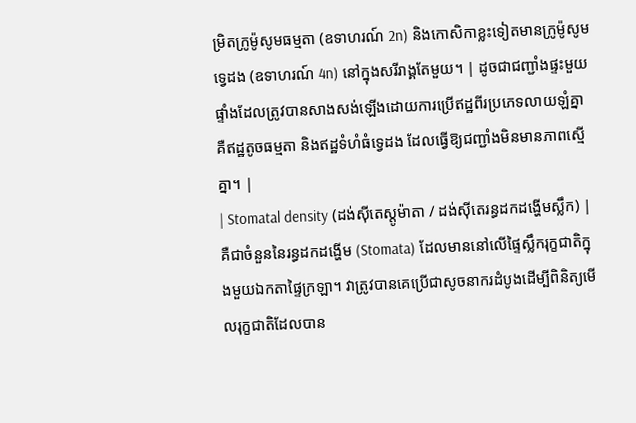ម្រិតក្រូម៉ូសូមធម្មតា (ឧទាហរណ៍ 2n) និងកោសិកាខ្លះទៀតមានក្រូម៉ូសូមទ្វេដង (ឧទាហរណ៍ 4n) នៅក្នុងសរីរាង្គតែមួយ។ | ដូចជាជញ្ជាំងផ្ទះមួយផ្ទាំងដែលត្រូវបានសាងសង់ឡើងដោយការប្រើឥដ្ឋពីរប្រភេទលាយឡំគ្នា គឺឥដ្ឋតូចធម្មតា និងឥដ្ឋទំហំធំទ្វេដង ដែលធ្វើឱ្យជញ្ជាំងមិនមានភាពស្មើគ្នា។ |
| Stomatal density (ដង់ស៊ីតេស្តូម៉ាតា / ដង់ស៊ីតេរន្ធដកដង្ហើមស្លឹក) | គឺជាចំនួននៃរន្ធដកដង្ហើម (Stomata) ដែលមាននៅលើផ្ទៃស្លឹករុក្ខជាតិក្នុងមួយឯកតាផ្ទៃក្រឡា។ វាត្រូវបានគេប្រើជាសូចនាករដំបូងដើម្បីពិនិត្យមើលរុក្ខជាតិដែលបាន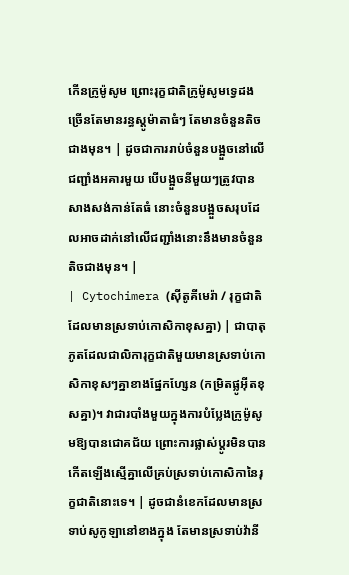កើនក្រូម៉ូសូម ព្រោះរុក្ខជាតិក្រូម៉ូសូមទ្វេដងច្រើនតែមានរន្ធស្តូម៉ាតាធំៗ តែមានចំនួនតិចជាងមុន។ | ដូចជាការរាប់ចំនួនបង្អួចនៅលើជញ្ជាំងអគារមួយ បើបង្អួចនីមួយៗត្រូវបានសាងសង់កាន់តែធំ នោះចំនួនបង្អួចសរុបដែលអាចដាក់នៅលើជញ្ជាំងនោះនឹងមានចំនួនតិចជាងមុន។ |
| Cytochimera (ស៊ីតូគីមេរ៉ា / រុក្ខជាតិដែលមានស្រទាប់កោសិកាខុសគ្នា) | ជាបាតុភូតដែលជាលិការុក្ខជាតិមួយមានស្រទាប់កោសិកាខុសៗគ្នាខាងផ្នែកហ្សែន (កម្រិតផ្លូអ៊ីតខុសគ្នា)។ វាជារបាំងមួយក្នុងការបំប្លែងក្រូម៉ូសូមឱ្យបានជោគជ័យ ព្រោះការផ្លាស់ប្តូរមិនបានកើតឡើងស្មើគ្នាលើគ្រប់ស្រទាប់កោសិកានៃរុក្ខជាតិនោះទេ។ | ដូចជានំខេកដែលមានស្រទាប់សូកូឡានៅខាងក្នុង តែមានស្រទាប់វ៉ានី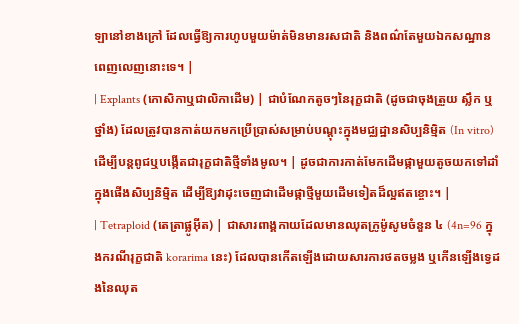ឡានៅខាងក្រៅ ដែលធ្វើឱ្យការហូបមួយម៉ាត់មិនមានរសជាតិ និងពណ៌តែមួយឯកសណ្ឋានពេញលេញនោះទេ។ |
| Explants (កោសិកាឬជាលិកាដើម) | ជាបំណែកតូចៗនៃរុក្ខជាតិ (ដូចជាចុងត្រួយ ស្លឹក ឬថ្នាំង) ដែលត្រូវបានកាត់យកមកប្រើប្រាស់សម្រាប់បណ្តុះក្នុងមជ្ឈដ្ឋានសិប្បនិម្មិត (In vitro) ដើម្បីបន្តពូជឬបង្កើតជារុក្ខជាតិថ្មីទាំងមូល។ | ដូចជាការកាត់មែកដើមផ្កាមួយតូចយកទៅដាំក្នុងផើងសិប្បនិម្មិត ដើម្បីឱ្យវាដុះចេញជាដើមផ្កាថ្មីមួយដើមទៀតដ៏ល្អឥតខ្ចោះ។ |
| Tetraploid (តេត្រាផ្លូអ៊ីត) | ជាសារពាង្គកាយដែលមានឈុតក្រូម៉ូសូមចំនួន ៤ (4n=96 ក្នុងករណីរុក្ខជាតិ korarima នេះ) ដែលបានកើតឡើងដោយសារការថតចម្លង ឬកើនឡើងទ្វេដងនៃឈុត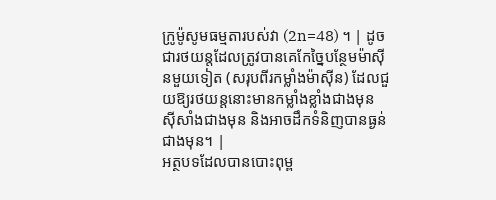ក្រូម៉ូសូមធម្មតារបស់វា (2n=48) ។ | ដូចជារថយន្តដែលត្រូវបានគេកែច្នៃបន្ថែមម៉ាស៊ីនមួយទៀត (សរុបពីរកម្លាំងម៉ាស៊ីន) ដែលជួយឱ្យរថយន្តនោះមានកម្លាំងខ្លាំងជាងមុន ស៊ីសាំងជាងមុន និងអាចដឹកទំនិញបានធ្ងន់ជាងមុន។ |
អត្ថបទដែលបានបោះពុម្ព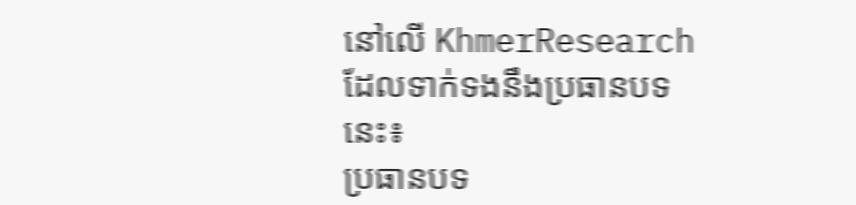នៅលើ KhmerResearch ដែលទាក់ទងនឹងប្រធានបទនេះ៖
ប្រធានបទ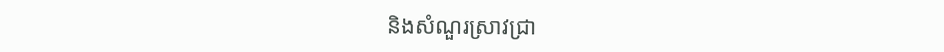និងសំណួរស្រាវជ្រា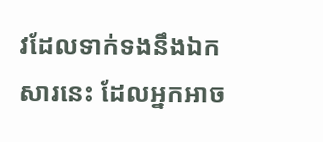វដែលទាក់ទងនឹងឯកសារនេះ ដែលអ្នកអាច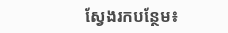ស្វែងរកបន្ថែម៖